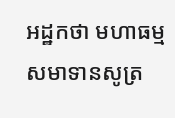អដ្ឋកថា មហាធម្មសមាទានសូត្រ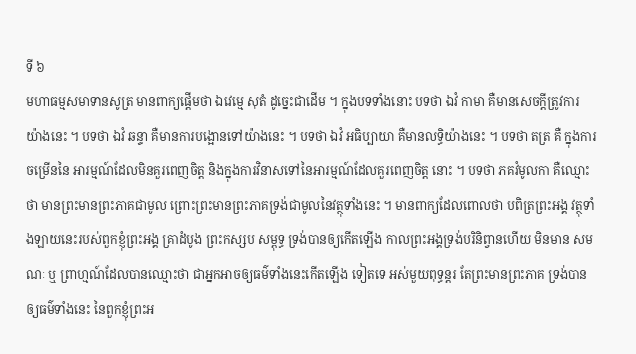ទី ៦
មហាធម្មសមាទានសូត្រ មានពាក្យផ្តើមថា ឯវេម្មេ សុតំ ដូច្នេះជាដើម ។ ក្នុងបទទាំងនោះ បទថា ឯវំ កាមា គឺមានសេចក្តីត្រូវការ យ៉ាងនេះ ។ បទថា ឯវំ ឆន្ទា គឺមានការបង្អោនទៅយ៉ាងនេះ ។ បទថា ឯវំ អធិប្បាយា គឺមានលទ្ធិយ៉ាងនេះ ។ បទថា តត្រ គឺ ក្នុងការចម្រើននៃ អារម្មណ៍ដែលមិនគួរពេញចិត្ត និងក្នុងការវិនាសទៅនៃអារម្មណ៍ដែលគួរពេញចិត្ត នោះ ។ បទថា ភគវំមូលកា គឺឈ្មោះថា មានព្រះមានព្រះភាគជាមូល ព្រោះព្រះមានព្រះភាគទ្រង់ជាមូលនៃវត្ថុទាំងនេះ ។ មានពាក្យដែលពោលថា បពិត្រព្រះអង្គ វត្ថុទាំងឡាយនេះរបស់ពួកខ្ញុំព្រះអង្គ គ្រាដំបូង ព្រះកស្សប សម្ពុទ្ធ ទ្រង់បានឲ្យកើតឡើង កាលព្រះអង្គទ្រង់បរិនិព្វានហើយ មិនមាន សមណៈ ឬ ព្រាហ្មណ៍ដែលបានឈ្មោះថា ជាអ្នកអាចឲ្យធម៌ទាំងនេះកើតឡើង ទៀតទេ អស់មួយពុទ្ធន្តរ តែព្រះមានព្រះភាគ ទ្រង់បានឲ្យធម៌ទាំងនេះ នៃពួកខ្ញុំព្រះអ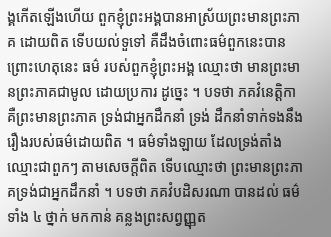ង្គកើតឡើងហើយ ពួកខ្ញុំព្រះអង្គបានអាស្រ័យព្រះមានព្រះភាគ ដោយពិត ទើបយល់ទួទៅ គឺដឹងចំពោះធម៌ពួកនេះបាន ព្រោះហេតុនេះ ធម៌ របស់ពួកខ្ញុំព្រះអង្គ ឈ្មោះថា មានព្រះមានព្រះភាគជាមូល ដោយប្រការ ដូច្នេះ ។ បទថា ភគវំនេត្តិកា គឺព្រះមានព្រះភាគ ទ្រង់ជាអ្នកដឹកនាំ ទ្រង់ ដឹកនាំទាក់ទងនឹងរឿងរបស់ធម៌ដោយពិត ។ ធម៌ទាំងឡាយ ដែលទ្រង់តាំង ឈ្មោះជាពួកៗ តាមសេចក្តីពិត ទើបឈ្មោះថា ព្រះមានព្រះភាគទ្រង់ជាអ្នកដឹកនាំ ។ បទថា ភគវំបដិសរណា បានដល់ ធម៌ទាំង ៤ ថ្នាក់ មកកាន់ គន្លងព្រះសព្វញ្ញុត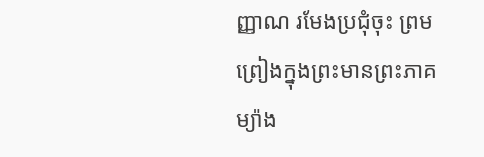ញ្ញាណ រមែងប្រជុំចុះ ព្រមព្រៀងក្នុងព្រះមានព្រះភាគ ម្យ៉ាង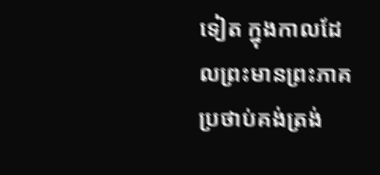ទៀត ក្នុងកាលដែលព្រះមានព្រះភាគប្រថាប់គង់ត្រង់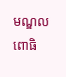មណ្ឌលពោធិ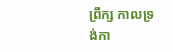ព្រឹក្ស កាលទ្រង់កា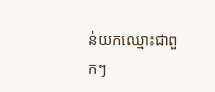ន់យកឈ្មោះជាពួកៗ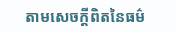តាមសេចក្តីពិតនៃធម៌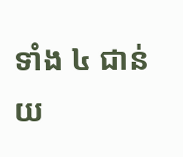ទាំង ៤ ជាន់ យ